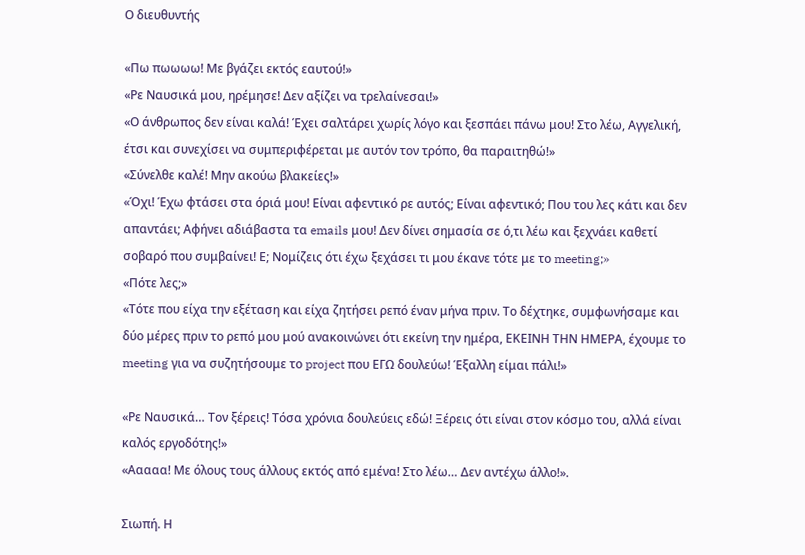Ο διευθυντής

«Πω πωωωω! Με βγάζει εκτός εαυτού!»
«Ρε Ναυσικά μου, ηρέμησε! Δεν αξίζει να τρελαίνεσαι!»
«Ο άνθρωπος δεν είναι καλά! Έχει σαλτάρει χωρίς λόγο και ξεσπάει πάνω μου! Στο λέω, Αγγελική, έτσι και συνεχίσει να συμπεριφέρεται με αυτόν τον τρόπο, θα παραιτηθώ!»
«Σύνελθε καλέ! Μην ακούω βλακείες!»
«Όχι! Έχω φτάσει στα όριά μου! Είναι αφεντικό ρε αυτός; Είναι αφεντικό; Που του λες κάτι και δεν απαντάει; Αφήνει αδιάβαστα τα emails μου! Δεν δίνει σημασία σε ό,τι λέω και ξεχνάει καθετί σοβαρό που συμβαίνει! Ε; Νομίζεις ότι έχω ξεχάσει τι μου έκανε τότε με το meeting;»
«Πότε λες;»
«Τότε που είχα την εξέταση και είχα ζητήσει ρεπό έναν μήνα πριν. Το δέχτηκε, συμφωνήσαμε και δύο μέρες πριν το ρεπό μου μού ανακοινώνει ότι εκείνη την ημέρα, ΕΚΕΙΝΗ ΤΗΝ ΗΜΕΡΑ, έχουμε το meeting για να συζητήσουμε το project που ΕΓΩ δουλεύω! Έξαλλη είμαι πάλι!»

«Ρε Ναυσικά… Τον ξέρεις! Τόσα χρόνια δουλεύεις εδώ! Ξέρεις ότι είναι στον κόσμο του, αλλά είναι καλός εργοδότης!»
«Ααααα! Με όλους τους άλλους εκτός από εμένα! Στο λέω… Δεν αντέχω άλλο!».

Σιωπή. Η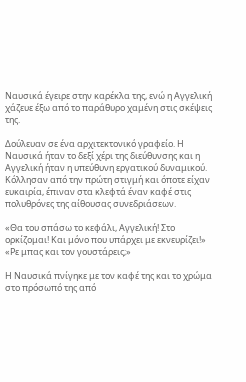Ναυσικά έγειρε στην καρέκλα της, ενώ η Αγγελική χάζευε έξω από το παράθυρο χαμένη στις σκέψεις της.

Δούλευαν σε ένα αρχιτεκτονικό γραφείο. Η Ναυσικά ήταν το δεξί χέρι της διεύθυνσης και η Αγγελική ήταν η υπεύθυνη εργατικού δυναμικού. Κόλλησαν από την πρώτη στιγμή και όποτε είχαν ευκαιρία, έπιναν στα κλεφτά έναν καφέ στις πολυθρόνες της αίθουσας συνεδριάσεων.

«Θα του σπάσω το κεφάλι, Αγγελική! Στο ορκίζομαι! Και μόνο που υπάρχει με εκνευρίζει!»
«Ρε μπας και τον γουστάρεις;»

Η Ναυσικά πνίγηκε με τον καφέ της και το χρώμα στο πρόσωπό της από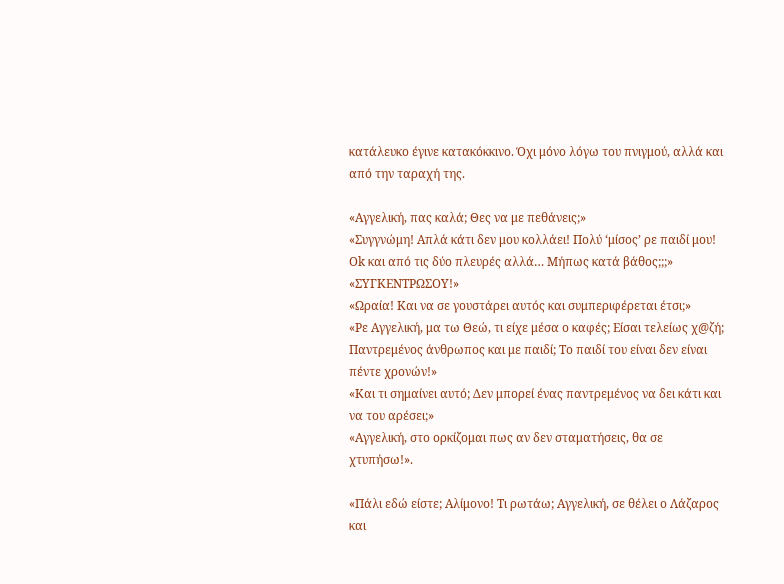κατάλευκο έγινε κατακόκκινο. Όχι μόνο λόγω του πνιγμού, αλλά και από την ταραχή της.

«Αγγελική, πας καλά; Θες να με πεθάνεις;»
«Συγγνώμη! Απλά κάτι δεν μου κολλάει! Πολύ ‘μίσος’ ρε παιδί μου! Ok και από τις δύο πλευρές αλλά… Μήπως κατά βάθος;;;»
«ΣΥΓΚΕΝΤΡΩΣΟΥ!»
«Ωραία! Και να σε γουστάρει αυτός και συμπεριφέρεται έτσι;»
«Ρε Αγγελική, μα τω Θεώ, τι είχε μέσα ο καφές; Είσαι τελείως χ@ζή; Παντρεμένος άνθρωπος και με παιδί; Το παιδί του είναι δεν είναι πέντε χρονών!»
«Και τι σημαίνει αυτό; Δεν μπορεί ένας παντρεμένος να δει κάτι και να του αρέσει;»
«Αγγελική, στο ορκίζομαι πως αν δεν σταματήσεις, θα σε χτυπήσω!».

«Πάλι εδώ είστε; Αλίμονο! Τι ρωτάω; Αγγελική, σε θέλει ο Λάζαρος και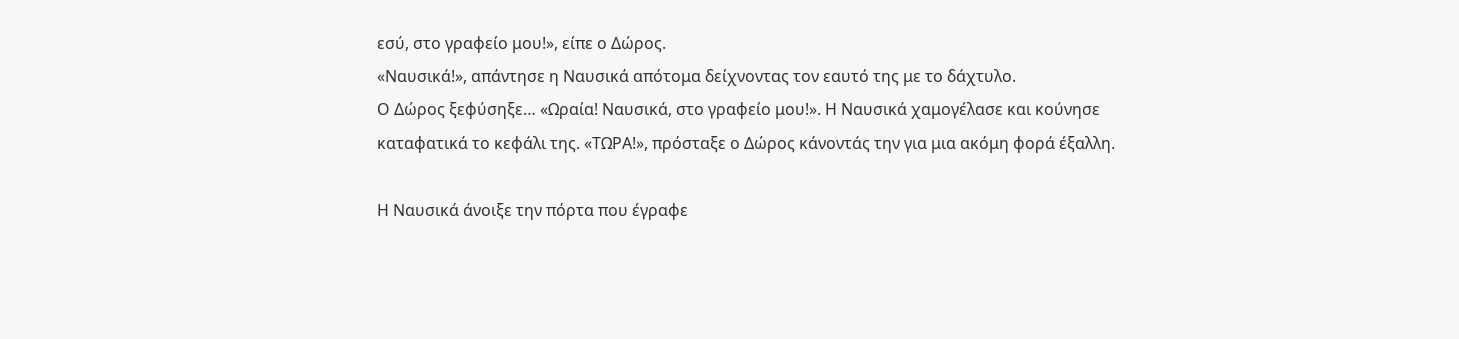εσύ, στο γραφείο μου!», είπε ο Δώρος.
«Ναυσικά!», απάντησε η Ναυσικά απότομα δείχνοντας τον εαυτό της με το δάχτυλο.
Ο Δώρος ξεφύσηξε… «Ωραία! Ναυσικά, στο γραφείο μου!». Η Ναυσικά χαμογέλασε και κούνησε καταφατικά το κεφάλι της. «ΤΩΡΑ!», πρόσταξε ο Δώρος κάνοντάς την για μια ακόμη φορά έξαλλη.

Η Ναυσικά άνοιξε την πόρτα που έγραφε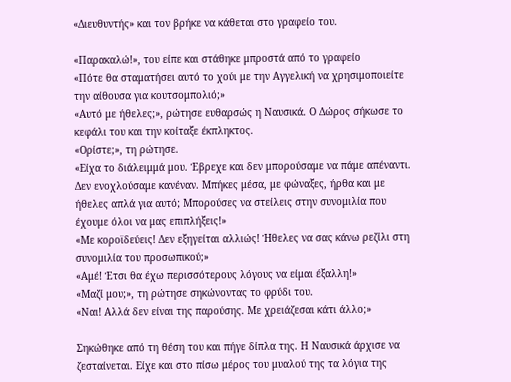«Διευθυντής» και τον βρήκε να κάθεται στο γραφείο του.

«Παρακαλώ!», του είπε και στάθηκε μπροστά από το γραφείο
«Πότε θα σταματήσει αυτό το χούι με την Αγγελική να χρησιμοποιείτε την αίθουσα για κουτσομπολιό;»
«Αυτό με ήθελες;», ρώτησε ευθαρσώς η Ναυσικά. Ο Δώρος σήκωσε το κεφάλι του και την κοίταξε έκπληκτος.
«Ορίστε;», τη ρώτησε.
«Είχα το διάλειμμά μου. Έβρεχε και δεν μπορούσαμε να πάμε απέναντι. Δεν ενοχλούσαμε κανέναν. Μπήκες μέσα, με φώναξες, ήρθα και με ήθελες απλά για αυτό; Μπορούσες να στείλεις στην συνομιλία που έχουμε όλοι να μας επιπλήξεις!»
«Με κοροϊδεύεις! Δεν εξηγείται αλλιώς! Ήθελες να σας κάνω ρεζίλι στη συνομιλία του προσωπικού;»
«Αμέ! Έτσι θα έχω περισσότερους λόγους να είμαι έξαλλη!»
«Μαζί μου;», τη ρώτησε σηκώνοντας το φρύδι του.
«Ναι! Αλλά δεν είναι της παρούσης. Με χρειάζεσαι κάτι άλλο;»

Σηκώθηκε από τη θέση του και πήγε δίπλα της. Η Ναυσικά άρχισε να ζεσταίνεται. Είχε και στο πίσω μέρος του μυαλού της τα λόγια της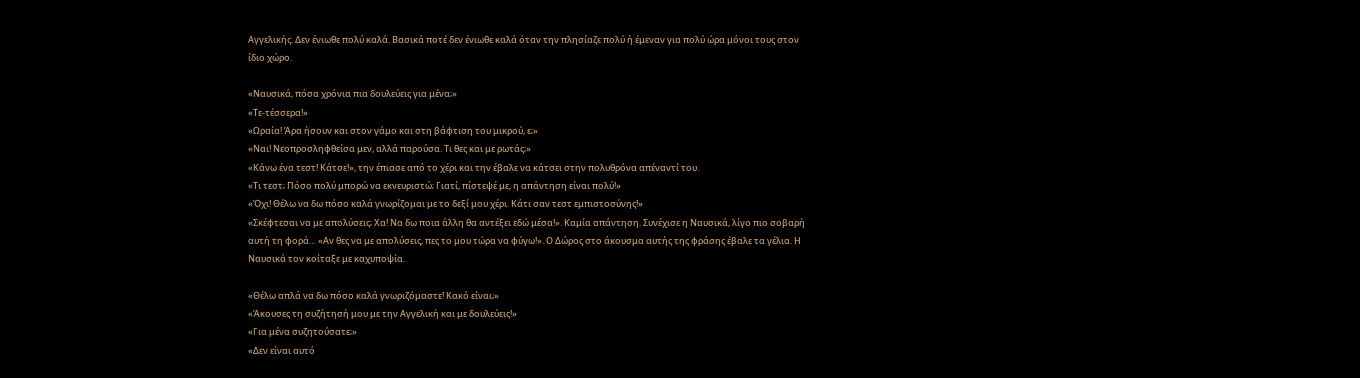Αγγελικής. Δεν ένιωθε πολύ καλά. Βασικά ποτέ δεν ένιωθε καλά όταν την πλησίαζε πολύ ή έμεναν για πολύ ώρα μόνοι τους στον ίδιο χώρο.

«Ναυσικά, πόσα χρόνια πια δουλεύεις για μένα;»
«Τε-τέσσερα!»
«Ωραία! Άρα ήσουν και στον γάμο και στη βάφτιση του μικρού, ε;»
«Ναι! Νεοπροσληφθείσα μεν, αλλά παρούσα. Τι θες και με ρωτάς;»
«Κάνω ένα τεστ! Κάτσε!», την έπιασε από το χέρι και την έβαλε να κάτσει στην πολυθρόνα απέναντί του.
«Τι τεστ; Πόσο πολύ μπορώ να εκνευριστώ; Γιατί, πίστεψέ με, η απάντηση είναι πολύ!»
«Όχι! Θέλω να δω πόσο καλά γνωρίζομαι με το δεξί μου χέρι. Κάτι σαν τεστ εμπιστοσύνης!»
«Σκέφτεσαι να με απολύσεις; Χα! Να δω ποια άλλη θα αντέξει εδώ μέσα!». Καμία απάντηση. Συνέχισε η Ναυσικά, λίγο πιο σοβαρή αυτή τη φορά… «Αν θες να με απολύσεις, πες το μου τώρα να φύγω!». Ο Δώρος στο άκουσμα αυτής της φράσης έβαλε τα γέλια. Η Ναυσικά τον κοίταξε με καχυποψία.

«Θέλω απλά να δω πόσο καλά γνωριζόμαστε! Κακό είναι;»
«Άκουσες τη συζήτησή μου με την Αγγελική και με δουλεύεις!»
«Για μένα συζητούσατε;»
«Δεν είναι αυτό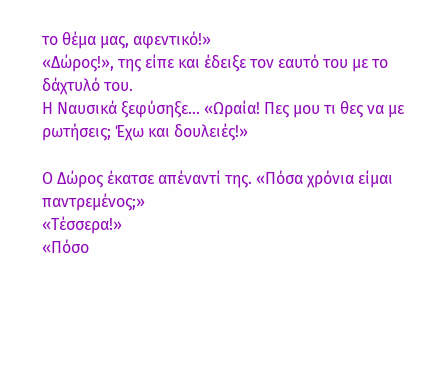το θέμα μας, αφεντικό!»
«Δώρος!», της είπε και έδειξε τον εαυτό του με το δάχτυλό του.
Η Ναυσικά ξεφύσηξε… «Ωραία! Πες μου τι θες να με ρωτήσεις; Έχω και δουλειές!»

Ο Δώρος έκατσε απέναντί της. «Πόσα χρόνια είμαι παντρεμένος;»
«Τέσσερα!»
«Πόσο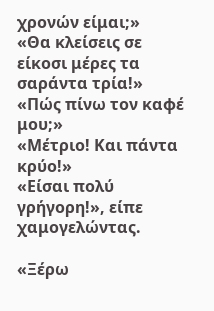χρονών είμαι;»
«Θα κλείσεις σε είκοσι μέρες τα σαράντα τρία!»
«Πώς πίνω τον καφέ μου;»
«Μέτριο! Και πάντα κρύο!»
«Είσαι πολύ γρήγορη!», είπε χαμογελώντας.

«Ξέρω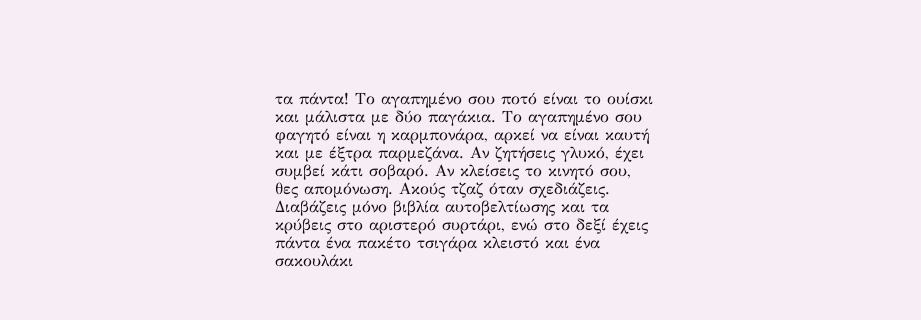τα πάντα! Το αγαπημένο σου ποτό είναι το ουίσκι και μάλιστα με δύο παγάκια. Το αγαπημένο σου φαγητό είναι η καρμπονάρα, αρκεί να είναι καυτή και με έξτρα παρμεζάνα. Αν ζητήσεις γλυκό, έχει συμβεί κάτι σοβαρό. Αν κλείσεις το κινητό σου, θες απομόνωση. Ακούς τζαζ όταν σχεδιάζεις. Διαβάζεις μόνο βιβλία αυτοβελτίωσης και τα κρύβεις στο αριστερό συρτάρι, ενώ στο δεξί έχεις πάντα ένα πακέτο τσιγάρα κλειστό και ένα σακουλάκι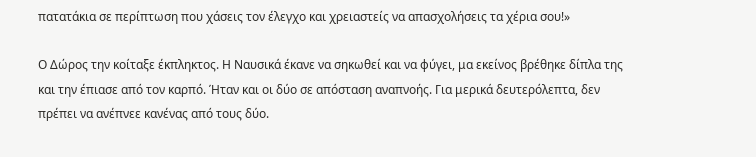πατατάκια σε περίπτωση που χάσεις τον έλεγχο και χρειαστείς να απασχολήσεις τα χέρια σου!»

Ο Δώρος την κοίταξε έκπληκτος. Η Ναυσικά έκανε να σηκωθεί και να φύγει, μα εκείνος βρέθηκε δίπλα της και την έπιασε από τον καρπό. Ήταν και οι δύο σε απόσταση αναπνοής. Για μερικά δευτερόλεπτα, δεν πρέπει να ανέπνεε κανένας από τους δύο.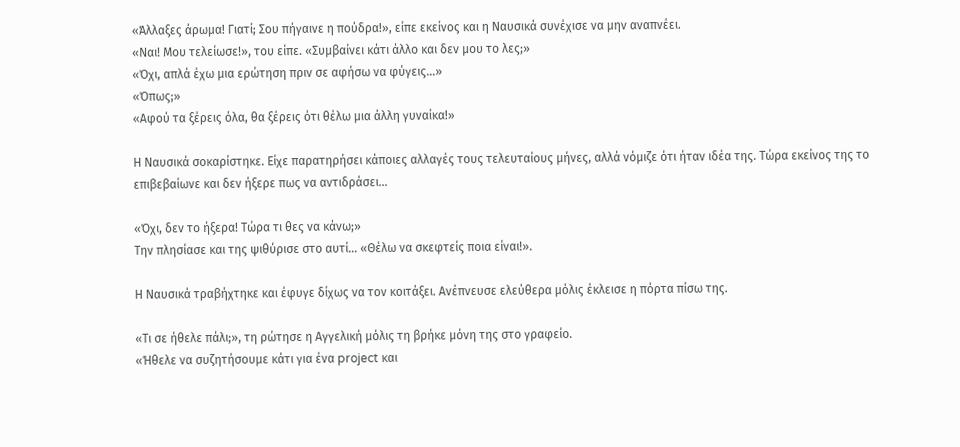«Άλλαξες άρωμα! Γιατί; Σου πήγαινε η πούδρα!», είπε εκείνος και η Ναυσικά συνέχισε να μην αναπνέει.
«Ναι! Μου τελείωσε!», του είπε. «Συμβαίνει κάτι άλλο και δεν μου το λες;»
«Όχι, απλά έχω μια ερώτηση πριν σε αφήσω να φύγεις…»
«Όπως;»
«Αφού τα ξέρεις όλα, θα ξέρεις ότι θέλω μια άλλη γυναίκα!»

Η Ναυσικά σοκαρίστηκε. Είχε παρατηρήσει κάποιες αλλαγές τους τελευταίους μήνες, αλλά νόμιζε ότι ήταν ιδέα της. Τώρα εκείνος της το επιβεβαίωνε και δεν ήξερε πως να αντιδράσει…

«Όχι, δεν το ήξερα! Τώρα τι θες να κάνω;»
Την πλησίασε και της ψιθύρισε στο αυτί… «Θέλω να σκεφτείς ποια είναι!».

Η Ναυσικά τραβήχτηκε και έφυγε δίχως να τον κοιτάξει. Ανέπνευσε ελεύθερα μόλις έκλεισε η πόρτα πίσω της.

«Τι σε ήθελε πάλι;», τη ρώτησε η Αγγελική μόλις τη βρήκε μόνη της στο γραφείο.
«Ήθελε να συζητήσουμε κάτι για ένα project και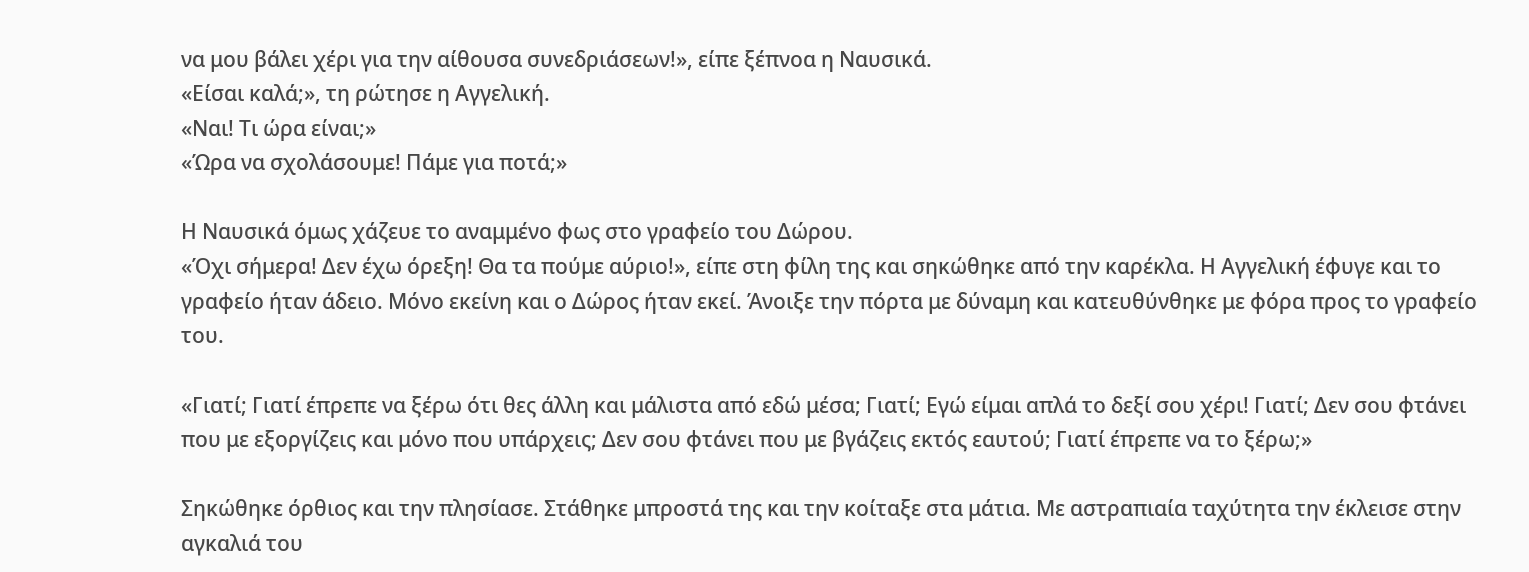να μου βάλει χέρι για την αίθουσα συνεδριάσεων!», είπε ξέπνοα η Ναυσικά.
«Είσαι καλά;», τη ρώτησε η Αγγελική.
«Ναι! Τι ώρα είναι;»
«Ώρα να σχολάσουμε! Πάμε για ποτά;»

Η Ναυσικά όμως χάζευε το αναμμένο φως στο γραφείο του Δώρου.
«Όχι σήμερα! Δεν έχω όρεξη! Θα τα πούμε αύριο!», είπε στη φίλη της και σηκώθηκε από την καρέκλα. Η Αγγελική έφυγε και το γραφείο ήταν άδειο. Μόνο εκείνη και ο Δώρος ήταν εκεί. Άνοιξε την πόρτα με δύναμη και κατευθύνθηκε με φόρα προς το γραφείο του.

«Γιατί; Γιατί έπρεπε να ξέρω ότι θες άλλη και μάλιστα από εδώ μέσα; Γιατί; Εγώ είμαι απλά το δεξί σου χέρι! Γιατί; Δεν σου φτάνει που με εξοργίζεις και μόνο που υπάρχεις; Δεν σου φτάνει που με βγάζεις εκτός εαυτού; Γιατί έπρεπε να το ξέρω;»

Σηκώθηκε όρθιος και την πλησίασε. Στάθηκε μπροστά της και την κοίταξε στα μάτια. Με αστραπιαία ταχύτητα την έκλεισε στην αγκαλιά του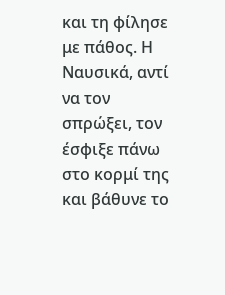και τη φίλησε με πάθος. Η Ναυσικά, αντί να τον σπρώξει, τον έσφιξε πάνω στο κορμί της και βάθυνε το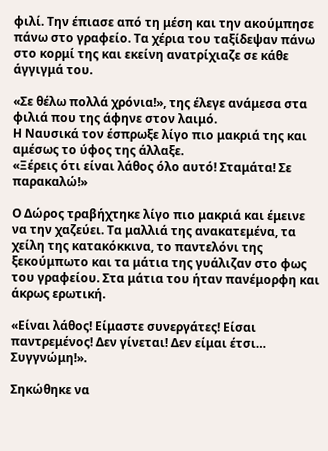φιλί. Την έπιασε από τη μέση και την ακούμπησε πάνω στο γραφείο. Τα χέρια του ταξίδεψαν πάνω στο κορμί της και εκείνη ανατρίχιαζε σε κάθε άγγιγμά του.

«Σε θέλω πολλά χρόνια!», της έλεγε ανάμεσα στα φιλιά που της άφηνε στον λαιμό.
Η Ναυσικά τον έσπρωξε λίγο πιο μακριά της και αμέσως το ύφος της άλλαξε.
«Ξέρεις ότι είναι λάθος όλο αυτό! Σταμάτα! Σε παρακαλώ!»

Ο Δώρος τραβήχτηκε λίγο πιο μακριά και έμεινε να την χαζεύει. Τα μαλλιά της ανακατεμένα, τα χείλη της κατακόκκινα, το παντελόνι της ξεκούμπωτο και τα μάτια της γυάλιζαν στο φως του γραφείου. Στα μάτια του ήταν πανέμορφη και άκρως ερωτική.

«Είναι λάθος! Είμαστε συνεργάτες! Είσαι παντρεμένος! Δεν γίνεται! Δεν είμαι έτσι… Συγγνώμη!».

Σηκώθηκε να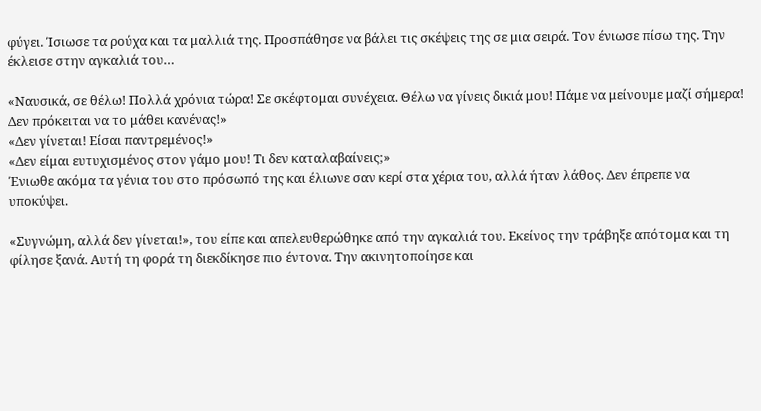φύγει. Ίσιωσε τα ρούχα και τα μαλλιά της. Προσπάθησε να βάλει τις σκέψεις της σε μια σειρά. Τον ένιωσε πίσω της. Την έκλεισε στην αγκαλιά του…

«Ναυσικά, σε θέλω! Πολλά χρόνια τώρα! Σε σκέφτομαι συνέχεια. Θέλω να γίνεις δικιά μου! Πάμε να μείνουμε μαζί σήμερα! Δεν πρόκειται να το μάθει κανένας!»
«Δεν γίνεται! Είσαι παντρεμένος!»
«Δεν είμαι ευτυχισμένος στον γάμο μου! Τι δεν καταλαβαίνεις;»
Ένιωθε ακόμα τα γένια του στο πρόσωπό της και έλιωνε σαν κερί στα χέρια του, αλλά ήταν λάθος. Δεν έπρεπε να υποκύψει.

«Συγνώμη, αλλά δεν γίνεται!», του είπε και απελευθερώθηκε από την αγκαλιά του. Εκείνος την τράβηξε απότομα και τη φίλησε ξανά. Αυτή τη φορά τη διεκδίκησε πιο έντονα. Την ακινητοποίησε και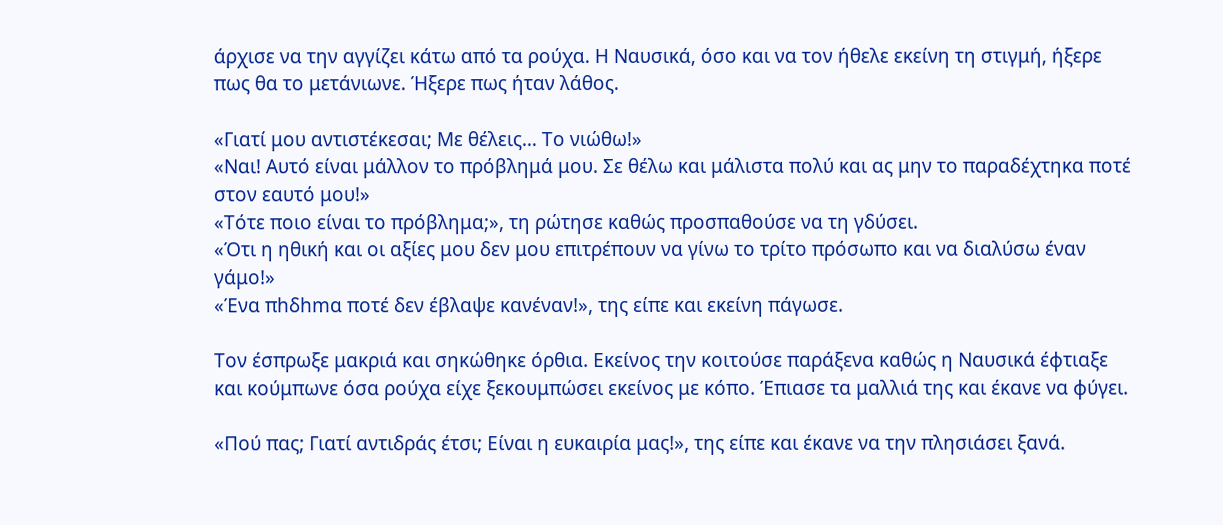άρχισε να την αγγίζει κάτω από τα ρούχα. Η Ναυσικά, όσο και να τον ήθελε εκείνη τη στιγμή, ήξερε πως θα το μετάνιωνε. Ήξερε πως ήταν λάθος.

«Γιατί μου αντιστέκεσαι; Με θέλεις… Το νιώθω!»
«Ναι! Αυτό είναι μάλλον το πρόβλημά μου. Σε θέλω και μάλιστα πολύ και ας μην το παραδέχτηκα ποτέ στον εαυτό μου!»
«Τότε ποιο είναι το πρόβλημα;», τη ρώτησε καθώς προσπαθούσε να τη γδύσει.
«Ότι η ηθική και οι αξίες μου δεν μου επιτρέπουν να γίνω το τρίτο πρόσωπο και να διαλύσω έναν γάμο!»
«Ένα πhδhmα ποτέ δεν έβλαψε κανέναν!», της είπε και εκείνη πάγωσε.

Τον έσπρωξε μακριά και σηκώθηκε όρθια. Εκείνος την κοιτούσε παράξενα καθώς η Ναυσικά έφτιαξε και κούμπωνε όσα ρούχα είχε ξεκουμπώσει εκείνος με κόπο. Έπιασε τα μαλλιά της και έκανε να φύγει.

«Πού πας; Γιατί αντιδράς έτσι; Είναι η ευκαιρία μας!», της είπε και έκανε να την πλησιάσει ξανά.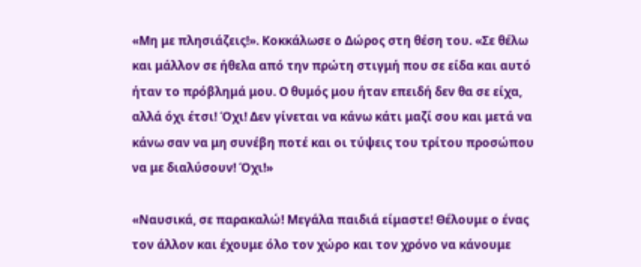«Μη με πλησιάζεις!». Κοκκάλωσε ο Δώρος στη θέση του. «Σε θέλω και μάλλον σε ήθελα από την πρώτη στιγμή που σε είδα και αυτό ήταν το πρόβλημά μου. Ο θυμός μου ήταν επειδή δεν θα σε είχα, αλλά όχι έτσι! Όχι! Δεν γίνεται να κάνω κάτι μαζί σου και μετά να κάνω σαν να μη συνέβη ποτέ και οι τύψεις του τρίτου προσώπου να με διαλύσουν! Όχι!»

«Ναυσικά, σε παρακαλώ! Μεγάλα παιδιά είμαστε! Θέλουμε ο ένας τον άλλον και έχουμε όλο τον χώρο και τον χρόνο να κάνουμε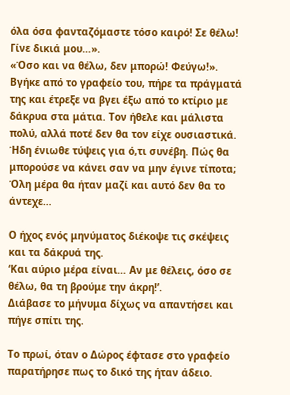όλα όσα φανταζόμαστε τόσο καιρό! Σε θέλω! Γίνε δικιά μου…».
«Όσο και να θέλω, δεν μπορώ! Φεύγω!». Βγήκε από το γραφείο του, πήρε τα πράγματά της και έτρεξε να βγει έξω από το κτίριο με δάκρυα στα μάτια. Τον ήθελε και μάλιστα πολύ, αλλά ποτέ δεν θα τον είχε ουσιαστικά. Ήδη ένιωθε τύψεις για ό,τι συνέβη. Πώς θα μπορούσε να κάνει σαν να μην έγινε τίποτα; Όλη μέρα θα ήταν μαζί και αυτό δεν θα το άντεχε…

Ο ήχος ενός μηνύματος διέκοψε τις σκέψεις και τα δάκρυά της.
‘Και αύριο μέρα είναι… Αν με θέλεις, όσο σε θέλω, θα τη βρούμε την άκρη!’.
Διάβασε το μήνυμα δίχως να απαντήσει και πήγε σπίτι της.

Το πρωί, όταν ο Δώρος έφτασε στο γραφείο παρατήρησε πως το δικό της ήταν άδειο.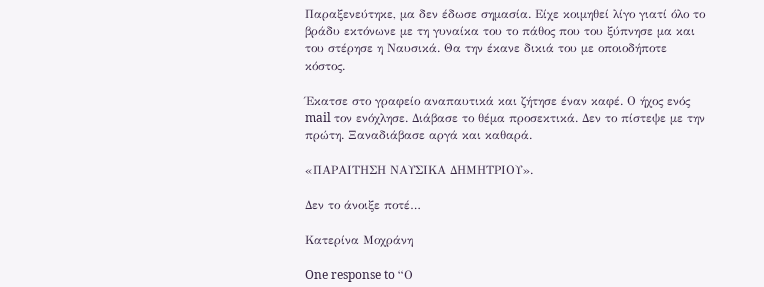Παραξενεύτηκε, μα δεν έδωσε σημασία. Είχε κοιμηθεί λίγο γιατί όλο το βράδυ εκτόνωνε με τη γυναίκα του το πάθος που του ξύπνησε μα και του στέρησε η Ναυσικά. Θα την έκανε δικιά του με οποιοδήποτε κόστος.

Έκατσε στο γραφείο αναπαυτικά και ζήτησε έναν καφέ. Ο ήχος ενός mail τον ενόχλησε. Διάβασε το θέμα προσεκτικά. Δεν το πίστεψε με την πρώτη. Ξαναδιάβασε αργά και καθαρά.

«ΠΑΡΑΙΤΗΣΗ ΝΑΥΣΙΚΑ ΔΗΜΗΤΡΙΟΥ».

Δεν το άνοιξε ποτέ…

Κατερίνα Μοχράνη

One response to “Ο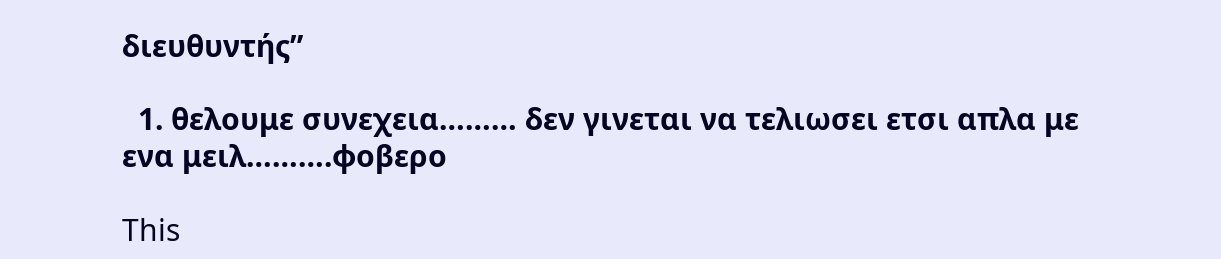διευθυντής”

  1. θελουμε συνεχεια……… δεν γινεται να τελιωσει ετσι απλα με ενα μειλ……….φοβερο

This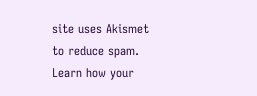site uses Akismet to reduce spam. Learn how your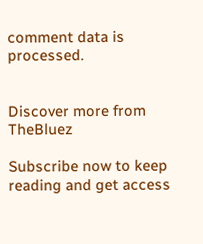comment data is processed.


Discover more from TheBluez

Subscribe now to keep reading and get access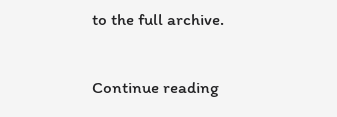to the full archive.

Continue reading